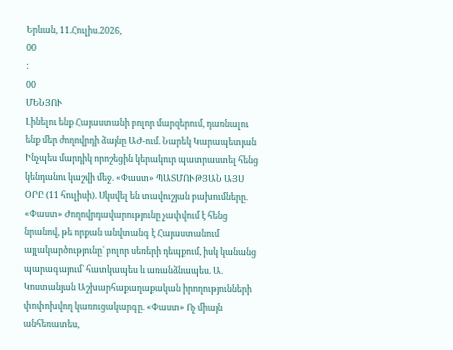Երևան, 11.Հուլիս.2026,
00
:
00
ՄԵՆՅՈՒ
Լինելու ենք Հայաստանի բոլոր մարզերում, դառնալու ենք մեր ժողովրդի ձայնը ԱԺ-ում. Նարեկ Կարապետյան Ինչպես մարդիկ որոշեցին կերակուր պատրաստել հենց կենդանու կաշվի մեջ. «Փաստ» ՊԱՏՄՈՒԹՅԱՆ ԱՅՍ ՕՐԸ (11 հուլիսի). Սկսվել են տավուշյան բախումները. «Փաստ» Ժողովրդավարությունը չափվում է հենց նրանով, թե որքան անվտանգ է Հայաստանում այլակարծությունը` բոլոր սեռերի դեպքում, իսկ կանանց պարագայում` հատկապես և առանձնապես. Ա. Կոստանյան Աշխարհաքաղաքական իրողությունների փոփոխվող կառուցակարգը. «Փաստ» Ոչ միայն անհեռատես,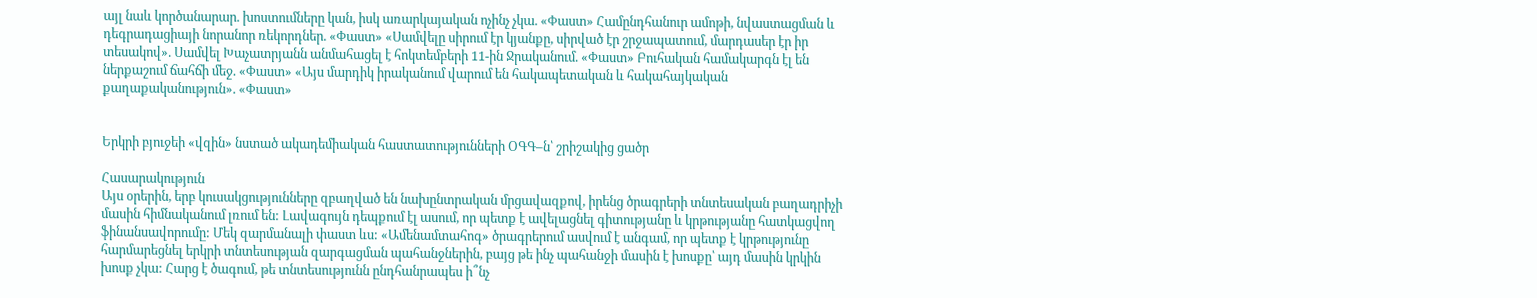այլ նաև կործանարար. խոստումները կան, իսկ առարկայական ոչինչ չկա. «Փաստ» Համընդհանուր ամոթի, նվաստացման և դեգրադացիայի նորանոր ռեկորդներ. «Փաստ» «Սամվելը սիրում էր կյանքը, սիրված էր շրջապատում, մարդասեր էր իր տեսակով». Սամվել Խաչատրյանն անմահացել է հոկտեմբերի 11-ին Ջրականում. «Փաստ» Բուհական համակարգն էլ են ներքաշում ճահճի մեջ. «Փաստ» «Այս մարդիկ իրականում վարում են հակապետական և հակահայկական քաղաքականություն». «Փաստ»


Երկրի բյուջեի «վզին» նստած ակադեմիական հաստատությունների ՕԳԳ–ն՝ շրիշակից ցածր

Հասարակություն
Այս օրերին, երբ կուսակցությունները զբաղված են նախընտրական մրցավազքով, իրենց ծրագրերի տնտեսական բաղադրիչի մասին հիմնականում լռում են: Լավագույն դեպքում էլ ասում, որ պետք է ավելացնել գիտությանը և կրթությանը հատկացվող ֆինանսավորումը: Մեկ զարմանալի փաստ ևս: «Ամենամտահոգ» ծրագրերում ասվում է անգամ, որ պետք է կրթությունը հարմարեցնել երկրի տնտեսության զարգացման պահանջներին, բայց թե ինչ պահանջի մասին է խոսքը՝ այդ մասին կրկին խոսք չկա: Հարց է ծագում, թե տնտեսությունն ընդհանրապես ի՞նչ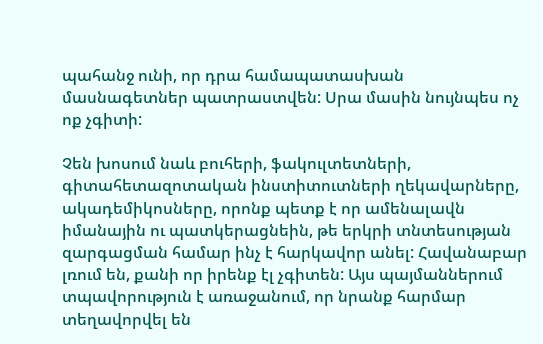պահանջ ունի, որ դրա համապատասխան մասնագետներ պատրաստվեն: Սրա մասին նույնպես ոչ ոք չգիտի:

Չեն խոսում նաև բուհերի, ֆակուլտետների, գիտահետազոտական ինստիտուտների ղեկավարները, ակադեմիկոսները, որոնք պետք է որ ամենալավն իմանային ու պատկերացնեին, թե երկրի տնտեսության զարգացման համար ինչ է հարկավոր անել: Հավանաբար լռում են, քանի որ իրենք էլ չգիտեն: Այս պայմաններում տպավորություն է առաջանում, որ նրանք հարմար տեղավորվել են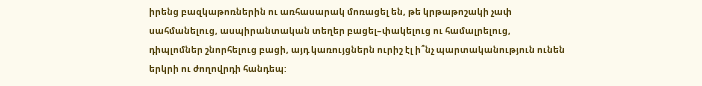իրենց բազկաթոռներին ու առհասարակ մոռացել են, թե կրթաթոշակի չափ սահմանելուց, ասպիրանտական տեղեր բացել–փակելուց ու համալրելուց, դիպլոմներ շնորհելուց բացի, այդ կառույցներն ուրիշ էլ ի՞նչ պարտականություն ունեն երկրի ու ժողովրդի հանդեպ: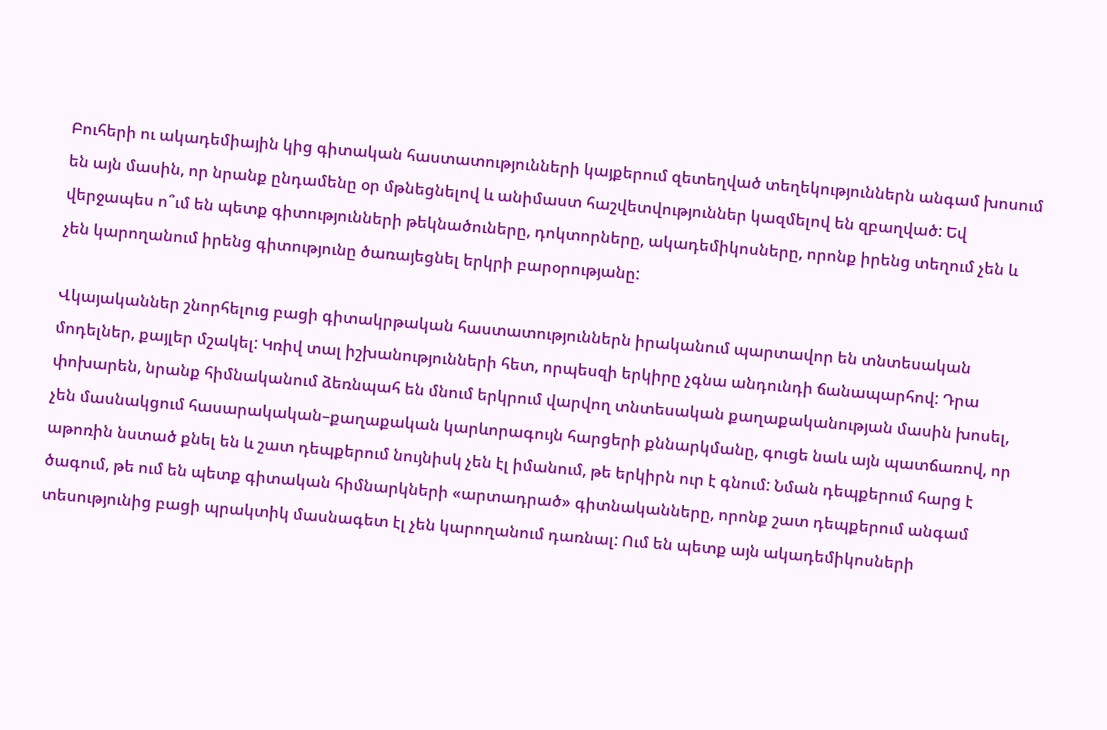Բուհերի ու ակադեմիային կից գիտական հաստատությունների կայքերում զետեղված տեղեկություններն անգամ խոսում են այն մասին, որ նրանք ընդամենը օր մթնեցնելով և անիմաստ հաշվետվություններ կազմելով են զբաղված: Եվ վերջապես ո՞ւմ են պետք գիտությունների թեկնածուները, դոկտորները, ակադեմիկոսները, որոնք իրենց տեղում չեն և չեն կարողանում իրենց գիտությունը ծառայեցնել երկրի բարօրությանը:

Վկայականներ շնորհելուց բացի գիտակրթական հաստատություններն իրականում պարտավոր են տնտեսական մոդելներ, քայլեր մշակել: Կռիվ տալ իշխանությունների հետ, որպեսզի երկիրը չգնա անդունդի ճանապարհով: Դրա փոխարեն, նրանք հիմնականում ձեռնպահ են մնում երկրում վարվող տնտեսական քաղաքականության մասին խոսել, չեն մասնակցում հասարակական–քաղաքական կարևորագույն հարցերի քննարկմանը, գուցե նաև այն պատճառով, որ աթոռին նստած քնել են և շատ դեպքերում նույնիսկ չեն էլ իմանում, թե երկիրն ուր է գնում: Նման դեպքերում հարց է ծագում, թե ում են պետք գիտական հիմնարկների «արտադրած» գիտնականները, որոնք շատ դեպքերում անգամ տեսությունից բացի պրակտիկ մասնագետ էլ չեն կարողանում դառնալ: Ում են պետք այն ակադեմիկոսների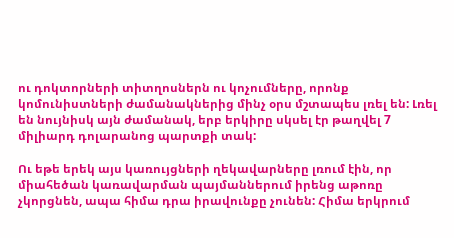ու դոկտորների տիտղոսներն ու կոչումները, որոնք կոմունիստների ժամանակներից մինչ օրս մշտապես լռել են: Լռել են նույնիսկ այն ժամանակ, երբ երկիրը սկսել էր թաղվել 7 միլիարդ դոլարանոց պարտքի տակ:

Ու եթե երեկ այս կառույցների ղեկավարները լռում էին, որ միահեծան կառավարման պայմաններում իրենց աթոռը չկորցնեն, ապա հիմա դրա իրավունքը չունեն: Հիմա երկրում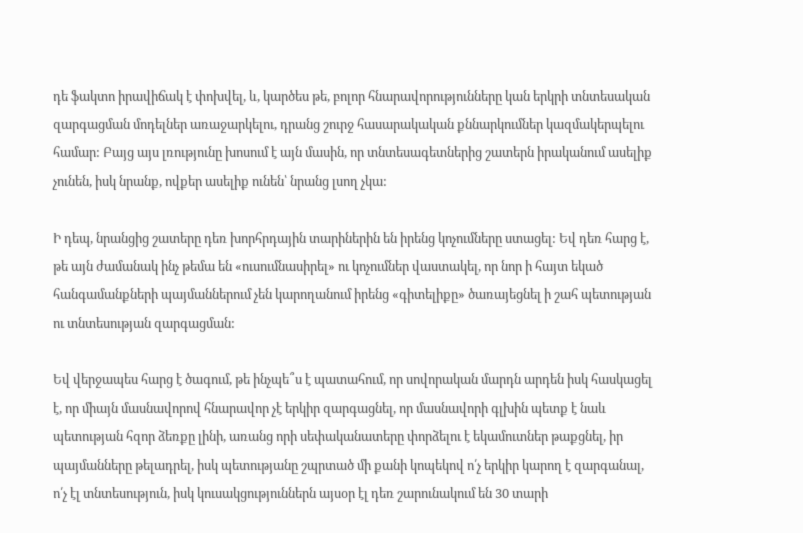դե ֆակտո իրավիճակ է փոխվել, և, կարծես թե, բոլոր հնարավորությունները կան երկրի տնտեսական զարգացման մոդելներ առաջարկելու, դրանց շուրջ հասարակական քննարկումներ կազմակերպելու համար: Բայց այս լռությունը խոսում է այն մասին, որ տնտեսագետներից շատերն իրականում ասելիք չունեն, իսկ նրանք, ովքեր ասելիք ունեն՝ նրանց լսող չկա:

Ի դեպ, նրանցից շատերը դեռ խորհրդային տարիներին են իրենց կոչումները ստացել: Եվ դեռ հարց է, թե այն ժամանակ ինչ թեմա են «ուսումնասիրել» ու կոչումներ վաստակել, որ նոր ի հայտ եկած հանգամանքների պայմաններում չեն կարողանում իրենց «գիտելիքը» ծառայեցնել ի շահ պետության ու տնտեսության զարգացման:

Եվ վերջապես հարց է ծագում, թե ինչպե՞ս է պատահում, որ սովորական մարդն արդեն իսկ հասկացել է, որ միայն մասնավորով հնարավոր չէ երկիր զարգացնել, որ մասնավորի գլխին պետք է նաև պետության հզոր ձեռքը լինի, առանց որի սեփականատերը փորձելու է եկամուտներ թաքցնել, իր պայմանները թելադրել, իսկ պետությանը շպրտած մի քանի կոպեկով ո՛չ երկիր կարող է զարգանալ, ո՛չ էլ տնտեսություն, իսկ կուսակցություններն այսօր էլ դեռ շարունակում են 30 տարի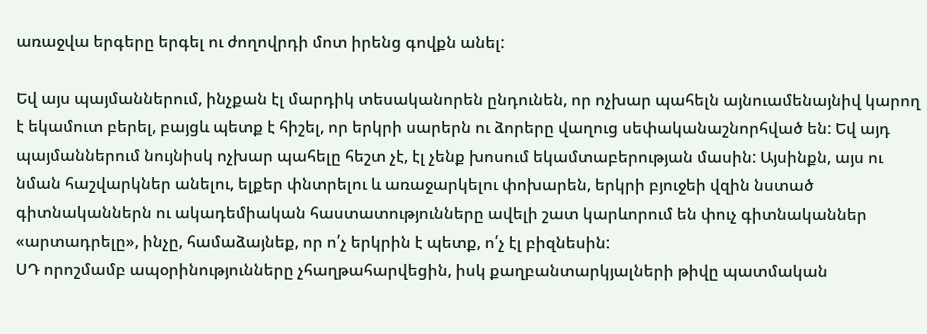առաջվա երգերը երգել ու ժողովրդի մոտ իրենց գովքն անել:

Եվ այս պայմաններում, ինչքան էլ մարդիկ տեսականորեն ընդունեն, որ ոչխար պահելն այնուամենայնիվ կարող է եկամուտ բերել, բայցև պետք է հիշել, որ երկրի սարերն ու ձորերը վաղուց սեփականաշնորհված են: Եվ այդ պայմաններում նույնիսկ ոչխար պահելը հեշտ չէ, էլ չենք խոսում եկամտաբերության մասին: Այսինքն, այս ու նման հաշվարկներ անելու, ելքեր փնտրելու և առաջարկելու փոխարեն, երկրի բյուջեի վզին նստած գիտնականներն ու ակադեմիական հաստատությունները ավելի շատ կարևորում են փուչ գիտնականներ «արտադրելը», ինչը, համաձայնեք, որ ո՛չ երկրին է պետք, ո՛չ էլ բիզնեսին:
ՍԴ որոշմամբ ապօրինությունները չհաղթահարվեցին, իսկ քաղբանտարկյալների թիվը պատմական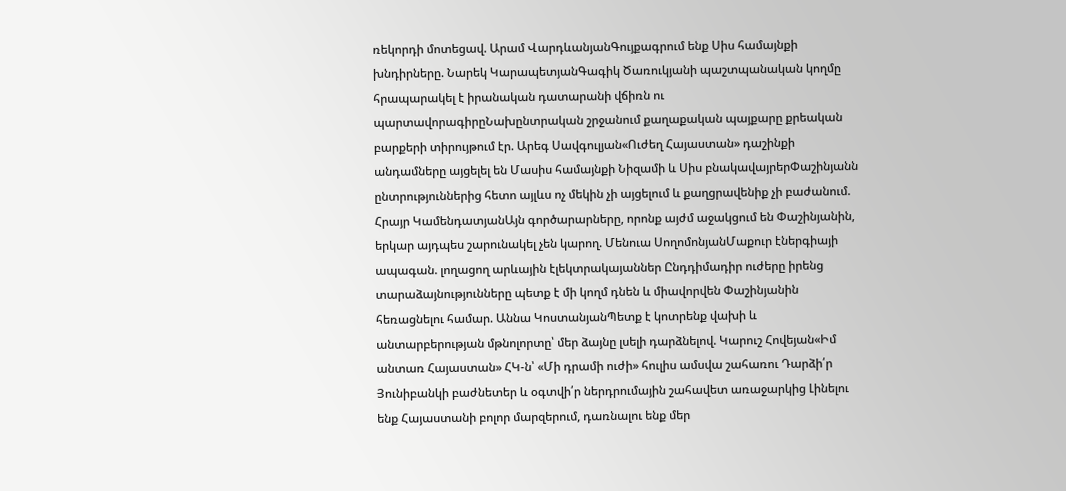ռեկորդի մոտեցավ. Արամ ՎարդևանյանԳույքագրում ենք Սիս համայնքի խնդիրները. Նարեկ ԿարապետյանԳագիկ Ծառուկյանի պաշտպանական կողմը հրապարակել է իրանական դատարանի վճիռն ու պարտավորագիրըՆախընտրական շրջանում քաղաքական պայքարը քրեական բարքերի տիրույթում էր. Արեգ Սավգուլյան«Ուժեղ Հայաստան» դաշինքի անդամները այցելել են Մասիս համայնքի Նիզամի և Սիս բնակավայրերՓաշինյանն ընտրություններից հետո այլևս ոչ մեկին չի այցելում և քաղցրավենիք չի բաժանում. Հրայր ԿամենդատյանԱյն գործարարները, որոնք այժմ աջակցում են Փաշինյանին, երկար այդպես շարունակել չեն կարող. Մենուա ՍողոմոնյանՄաքուր էներգիայի ապագան. լողացող արևային էլեկտրակայաններ Ընդդիմադիր ուժերը իրենց տարաձայնությունները պետք է մի կողմ դնեն և միավորվեն Փաշինյանին հեռացնելու համար. Աննա ԿոստանյանՊետք է կոտրենք վախի և անտարբերության մթնոլորտը՝ մեր ձայնը լսելի դարձնելով. Կարուշ Հովեյան«Իմ անտառ Հայաստան» ՀԿ-ն՝ «Մի դրամի ուժի» հուլիս ամսվա շահառու Դարձի՛ր Յունիբանկի բաժնետեր և օգտվի՛ր ներդրումային շահավետ առաջարկից Լինելու ենք Հայաստանի բոլոր մարզերում, դառնալու ենք մեր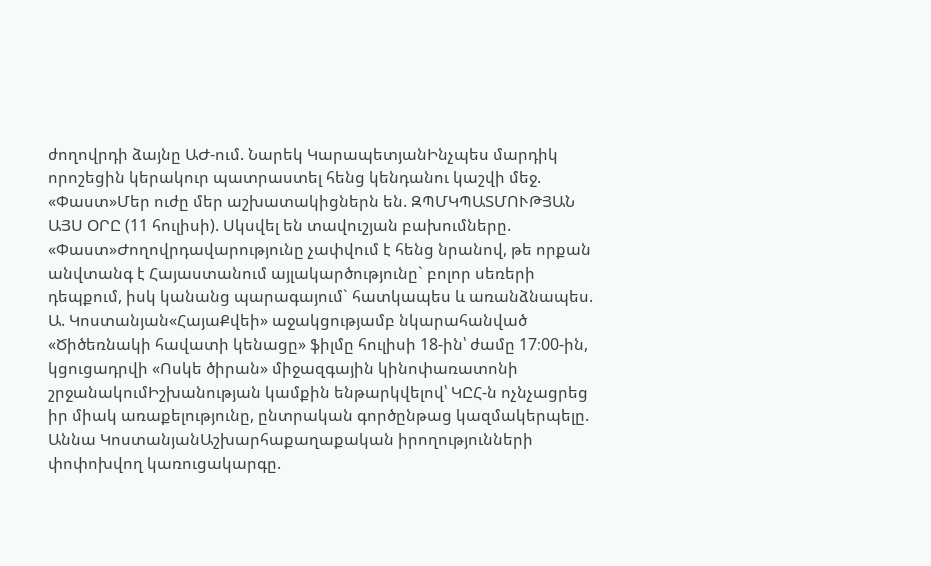ժողովրդի ձայնը ԱԺ-ում. Նարեկ ԿարապետյանԻնչպես մարդիկ որոշեցին կերակուր պատրաստել հենց կենդանու կաշվի մեջ. «Փաստ»Մեր ուժը մեր աշխատակիցներն են. ԶՊՄԿՊԱՏՄՈՒԹՅԱՆ ԱՅՍ ՕՐԸ (11 հուլիսի). Սկսվել են տավուշյան բախումները. «Փաստ»Ժողովրդավարությունը չափվում է հենց նրանով, թե որքան անվտանգ է Հայաստանում այլակարծությունը` բոլոր սեռերի դեպքում, իսկ կանանց պարագայում` հատկապես և առանձնապես. Ա. Կոստանյան«ՀայաՔվեի» աջակցությամբ նկարահանված «Ծիծեռնակի հավատի կենացը» ֆիլմը հուլիսի 18-ին՝ ժամը 17։00-ին, կցուցադրվի «Ոսկե ծիրան» միջազգային կինոփառատոնի շրջանակումԻշխանության կամքին ենթարկվելով՝ ԿԸՀ-ն ոչնչացրեց իր միակ առաքելությունը, ընտրական գործընթաց կազմակերպելը. Աննա ԿոստանյանԱշխարհաքաղաքական իրողությունների փոփոխվող կառուցակարգը.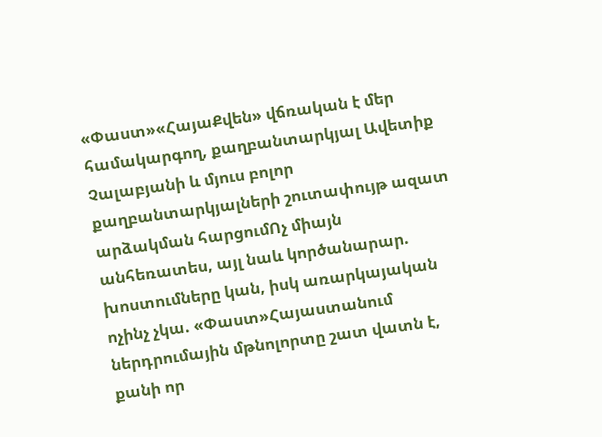«Փաստ»«ՀայաՔվեն» վճռական է մեր համակարգող, քաղբանտարկյալ Ավետիք Չալաբյանի և մյուս բոլոր քաղբանտարկյալների շուտափույթ ազատ արձակման հարցումՈչ միայն անհեռատես, այլ նաև կործանարար. խոստումները կան, իսկ առարկայական ոչինչ չկա. «Փաստ»Հայաստանում ներդրումային մթնոլորտը շատ վատն է, քանի որ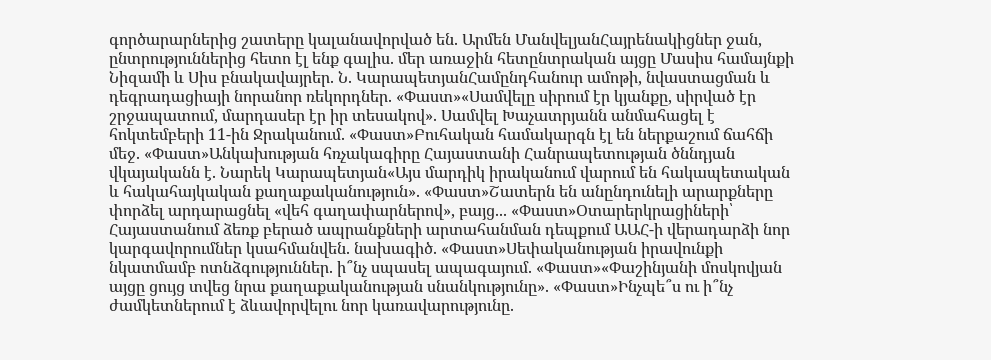գործարարներից շատերը կալանավորված են. Արմեն ՄանվելյանՀայրենակիցներ ջան, ընտրություններից հետո էլ ենք գալիս. մեր առաջին հետընտրական այցը Մասիս համայնքի Նիզամի և Սիս բնակավայրեր. Ն. ԿարապետյանՀամընդհանուր ամոթի, նվաստացման և դեգրադացիայի նորանոր ռեկորդներ. «Փաստ»«Սամվելը սիրում էր կյանքը, սիրված էր շրջապատում, մարդասեր էր իր տեսակով». Սամվել Խաչատրյանն անմահացել է հոկտեմբերի 11-ին Ջրականում. «Փաստ»Բուհական համակարգն էլ են ներքաշում ճահճի մեջ. «Փաստ»Անկախության հռչակագիրը Հայաստանի Հանրապետության ծննդյան վկայականն է. Նարեկ Կարապետյան«Այս մարդիկ իրականում վարում են հակապետական և հակահայկական քաղաքականություն». «Փաստ»Շատերն են անընդունելի արարքները փորձել արդարացնել «վեհ գաղափարներով», բայց... «Փաստ»Օտարերկրացիների՝ Հայաստանում ձեռք բերած ապրանքների արտահանման դեպքում ԱԱՀ-ի վերադարձի նոր կարգավորումներ կսահմանվեն. նախագիծ. «Փաստ»Սեփականության իրավունքի նկատմամբ ոտնձգություններ. ի՞նչ սպասել ապագայում. «Փաստ»«Փաշինյանի մոսկովյան այցը ցույց տվեց նրա քաղաքականության սնանկությունը». «Փաստ»Ինչպե՞ս ու ի՞նչ ժամկետներում է ձևավորվելու նոր կառավարությունը.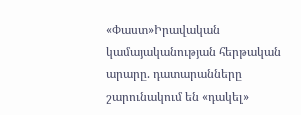«Փաստ»Իրավական կամայականության հերթական արարը. դատարանները շարունակում են «դակել»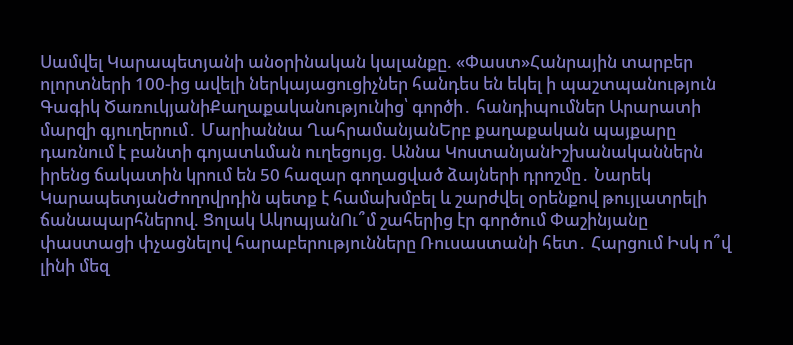Սամվել Կարապետյանի անօրինական կալանքը. «Փաստ»Հանրային տարբեր ոլորտների 100-ից ավելի ներկայացուցիչներ հանդես են եկել ի պաշտպանություն Գագիկ ԾառուկյանիՔաղաքականությունից՝ գործի․ հանդիպումներ Արարատի մարզի գյուղերում․ Մարիաննա ՂահրամանյանԵրբ քաղաքական պայքարը դառնում է բանտի գոյատևման ուղեցույց. Աննա ԿոստանյանԻշխանականներն իրենց ճակատին կրում են 50 հազար գողացված ձայների դրոշմը․ Նարեկ ԿարապետյանԺողովրդին պետք է համախմբել և շարժվել օրենքով թույլատրելի ճանապարհներով. Ցոլակ ԱկոպյանՈւ՞մ շահերից էր գործում Փաշինյանը փաստացի փչացնելով հարաբերությունները Ռուսաստանի հետ․ Հարցում Իսկ ո՞վ լինի մեզ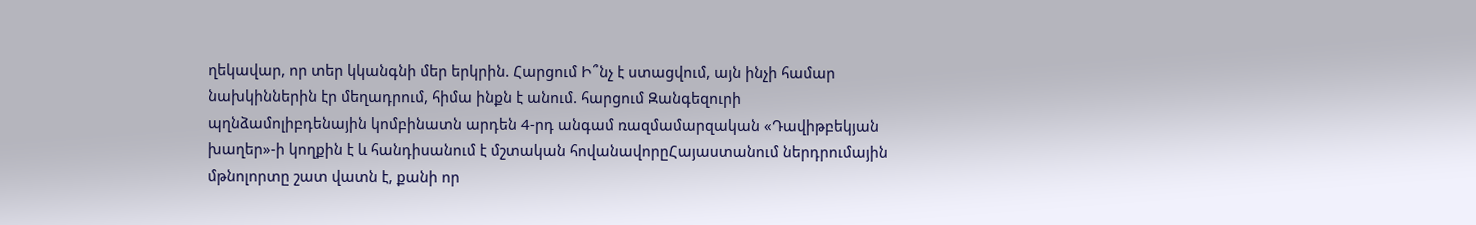ղեկավար, որ տեր կկանգնի մեր երկրին. Հարցում Ի՞նչ է ստացվում, այն ինչի համար նախկիններին էր մեղադրում, հիմա ինքն է անում. հարցում Զանգեզուրի պղնձամոլիբդենային կոմբինատն արդեն 4-րդ անգամ ռազմամարզական «Դավիթբեկյան խաղեր»-ի կողքին է և հանդիսանում է մշտական հովանավորըՀայաստանում ներդրումային մթնոլորտը շատ վատն է, քանի որ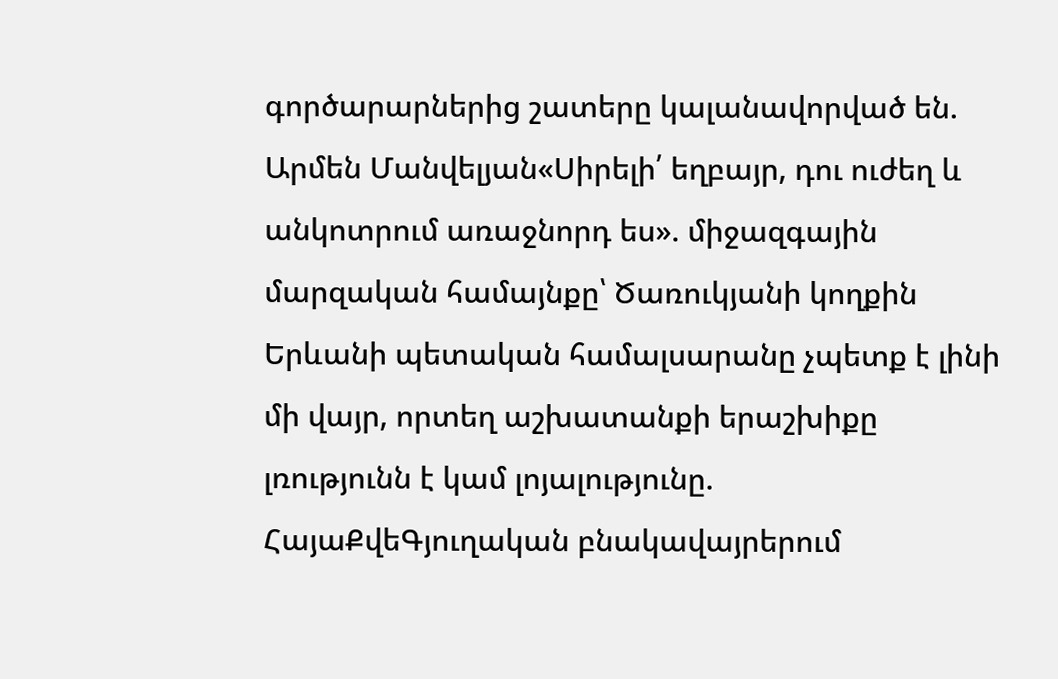գործարարներից շատերը կալանավորված են. Արմեն Մանվելյան«Սիրելի՛ եղբայր, դու ուժեղ և անկոտրում առաջնորդ ես». միջազգային մարզական համայնքը՝ Ծառուկյանի կողքին Երևանի պետական համալսարանը չպետք է լինի մի վայր, որտեղ աշխատանքի երաշխիքը լռությունն է կամ լոյալությունը. ՀայաՔվեԳյուղական բնակավայրերում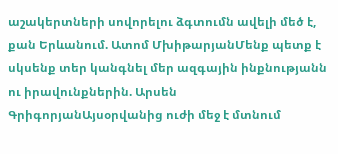աշակերտների սովորելու ձգտումն ավելի մեծ է, քան Երևանում. Ատոմ ՄխիթարյանՄենք պետք է սկսենք տեր կանգնել մեր ազգային ինքնությանն ու իրավունքներին. Արսեն ԳրիգորյանԱյսօրվանից ուժի մեջ է մտնում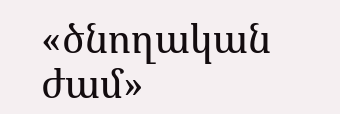«ծնողական ժամ»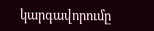կարգավորումը